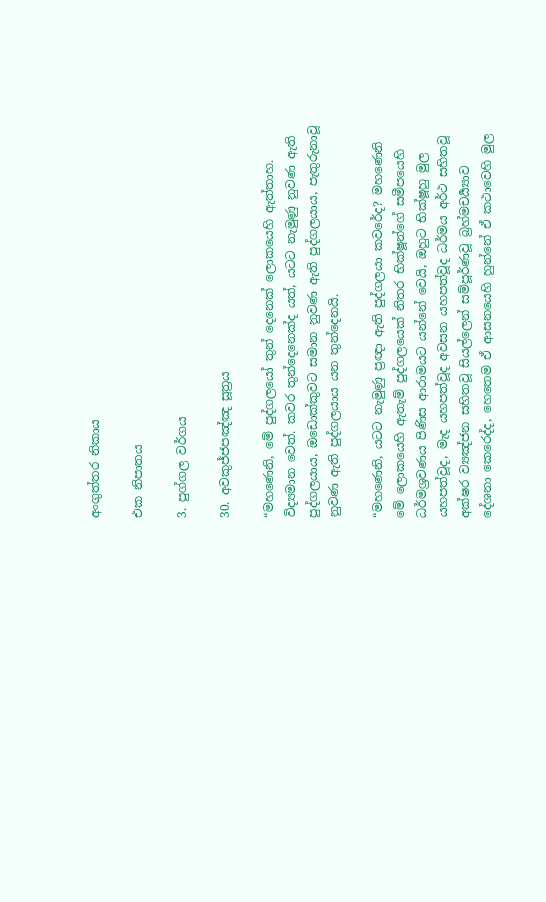අංගුත්තර නිකාය

එක නිපාතය

3. පුග්ගල වර්ගය

30. අවකුජ්ජපඤ්ඤ සූත්‍රය

“මහණෙනි, මේ පුද්ගලයෝ තුන් දෙනෙක් ලොකයෙහි ඇත්තාහ. විද්‍යමාන වෙත්. කවර තුන්දෙනෙක්ද යත්, යටට නැමුණු නුවණ ඇති පුද්ගලයාය, ඔඩොක්කුවට සමාන නුවණ ඇති පුද්ගලයාය, පැතුරුනාවූ නුවණ ඇති පුද්ගලයාය යන තුන්දෙනයි.

“මහණෙනි, යටට නැමුණු ප්‍රඥා ඇති පුද්ගලයා කවරේද? මහණෙනි මේ ලොකයෙහි ඇතැම් පුද්ගලයෙක් නිතර භික්ෂූන්ගේ සමීපයෙහි ධර්මශ්‍රවණය පිණිස ආරාමයට යන්නේ වෙයි, ඔහුට භික්ෂූහු මුල යහපත්වූද, මැද යහපත්වූද අවසන යහපත්වූද ධර්මය අර්ථ සහිතවූ අක්ෂර ව්‍යඤ්ජන සහිතවූ සියල්ලෙන් සම්පූර්ණවූ බ්‍රහ්මචර්‍ය්‍යාව දේශනා කෙරෙද්ද, හෙතෙම ඒ ආසනයෙහි හුන්නේ ඒ කථාවෙහි මුල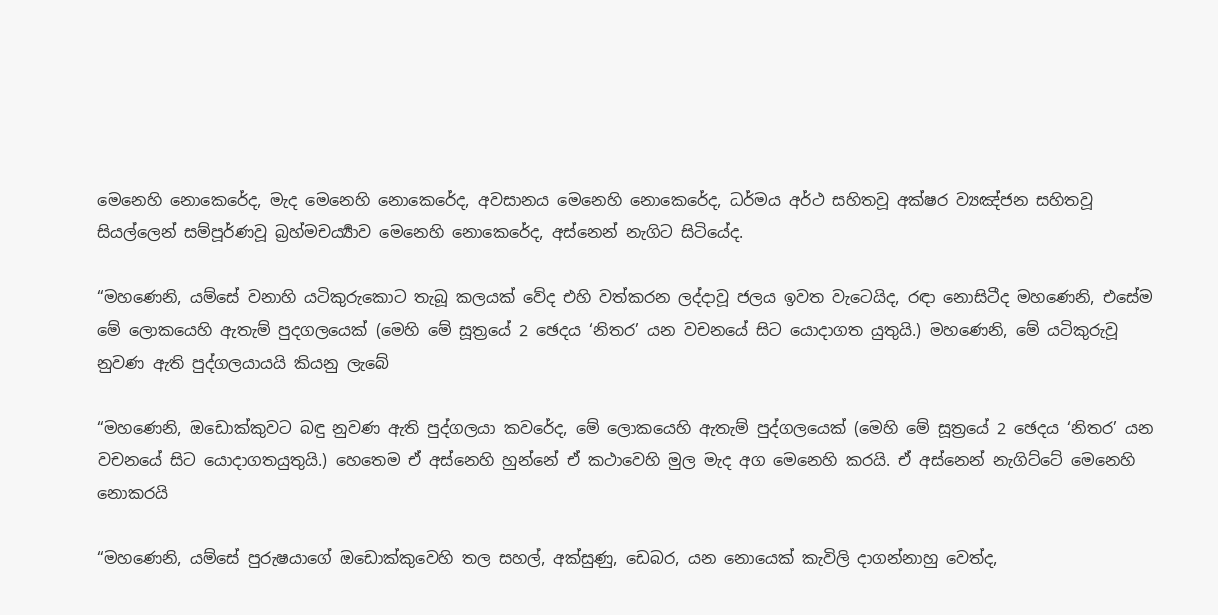මෙනෙහි නොකෙරේද, මැද මෙනෙහි නොකෙරේද, අවසානය මෙනෙහි නොකෙරේද, ධර්මය අර්ථ සහිතවූ අක්ෂර ව්‍යඤ්ජන සහිතවූ සියල්ලෙන් සම්පූර්ණවූ බ්‍රහ්මචර්‍ය්‍යාව මෙනෙහි නොකෙරේද, අස්නෙන් නැගිට සිටියේද.

“මහණෙනි, යම්සේ වනාහි යටිකුරුකොට තැබූ කලයක් වේද එහි වත්කරන ලද්දාවූ ජලය ඉවත වැටෙයිද, රඳා නොසිටීද මහණෙනි, එසේම මේ ලොකයෙහි ඇතැම් පුදගලයෙක් (මෙහි මේ සූත්‍රයේ 2 ඡෙදය ‘නිතර’ යන වචනයේ සිට යොදාගත යුතුයි.) මහණෙනි, මේ යටිකුරුවූ නුවණ ඇති පුද්ගලයායයි කියනු ලැබේ

“මහණෙනි, ඔඩොක්කුවට බඳු නුවණ ඇති පුද්ගලයා කවරේද, මේ ලොකයෙහි ඇතැම් පුද්ගලයෙක් (මෙහි මේ සූත්‍රයේ 2 ඡෙදය ‘නිතර’ යන වචනයේ සිට යොදාගතයුතුයි.) හෙතෙම ඒ අස්නෙහි හුන්නේ ඒ කථාවෙහි මුල මැද අග මෙනෙහි කරයි. ඒ අස්නෙන් නැගිට්ටේ මෙනෙහි නොකරයි

“මහණෙනි, යම්සේ පුරුෂයාගේ ඔඩොක්කුවෙහි තල සහල්, අක්සුණු, ඩෙබර, යන නොයෙක් කැවිලි දාගන්නාහු වෙත්ද,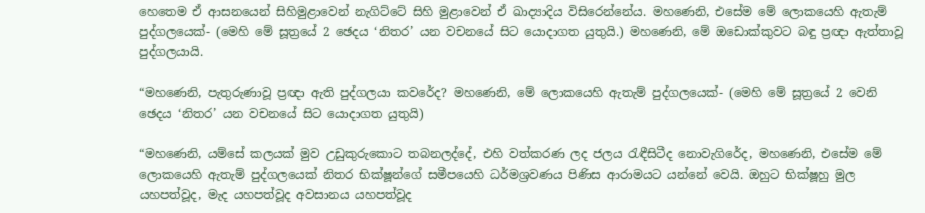හෙතෙම ඒ ආසනයෙන් සිහිමුළාවෙන් නැගිට්ටේ සිහි මුළාවෙන් ඒ ඛාද්‍යාදිය විසිරෙන්නේය. මහණෙනි, එසේම මේ ලොකයෙහි ඇතැම් පුද්ගලයෙක්- (මෙහි මේ සූත්‍රයේ 2 ඡෙදය ‘නිතර’ යන වචනයේ සිට යොදාගත යුතුයි.) මහණෙනි, මේ ඔඩොක්කුවට බඳු ප්‍රඥා ඇත්තාවූ පුද්ගලයායි.

“මහණෙනි, පැතුරුණාවූ ප්‍රඥා ඇති පුද්ගලයා කවරේද? මහණෙනි, මේ ලොකයෙහි ඇතැම් පුද්ගලයෙක්- (මෙහි මේ සූත්‍රයේ 2 වෙනි ඡෙදය ‘නිතර’ යන වචනයේ සිට යොදාගත යුතුයි)

“මහණෙනි, යම්සේ කලයක් මුව උඩුකුරුකොට තබනලද්දේ, එහි වත්කරණ ලද ජලය රැඳීසිටීද නොවැගිරේද, මහණෙනි, එසේම මේ ලොකයෙහි ඇතැම් පුද්ගලයෙක් නිතර භික්ෂූන්ගේ සමීපයෙහි ධර්මශ්‍රවණය පිණිස ආරාමයට යන්නේ වෙයි. ඔහුට භික්ෂූහු මුල යහපත්වූද, මැද යහපත්වූද අවසානය යහපත්වූද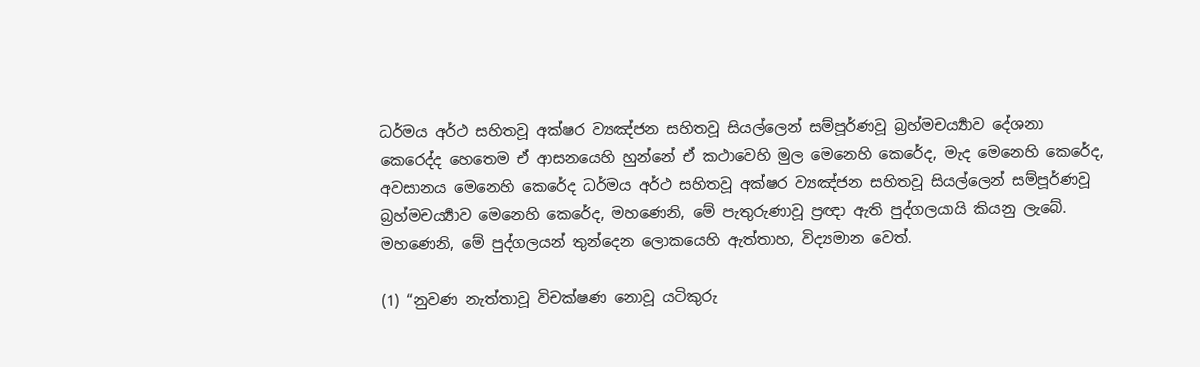ධර්මය අර්ථ සහිතවූ අක්ෂර ව්‍යඤ්ජන සහිතවූ සියල්ලෙන් සම්පූර්ණවූ බ්‍රහ්මචර්‍ය්‍යාව දේශනා කෙරෙද්ද හෙතෙම ඒ ආසනයෙහි හුන්නේ ඒ කථාවෙහි මුල මෙනෙහි කෙරේද, මැද මෙනෙහි කෙරේද, අවසානය මෙනෙහි කෙරේද ධර්මය අර්ථ සහිතවූ අක්ෂර ව්‍යඤ්ජන සහිතවූ සියල්ලෙන් සම්පූර්ණවූ බ්‍රහ්මචර්‍ය්‍යාව මෙනෙහි කෙරේද, මහණෙනි, මේ පැතුරුණාවූ ප්‍රඥා ඇති පුද්ගලයායි කියනු ලැබේ. මහණෙනි, මේ පුද්ගලයන් තුන්දෙන ලොකයෙහි ඇත්තාහ, විද්‍යමාන වෙත්.

(1) “නුවණ නැත්තාවූ විචක්ෂණ නොවූ යටිකුරු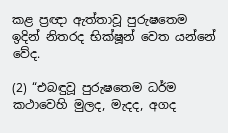කළ ප්‍රඥා ඇත්තාවූ පුරුෂතෙම ඉදින් නිතරද භික්ෂූන් වෙත යන්නේ වේද.

(2) “එබඳුවූ පුරුෂතෙම ධර්ම කථාවෙහි මුලද, මැදද, අගද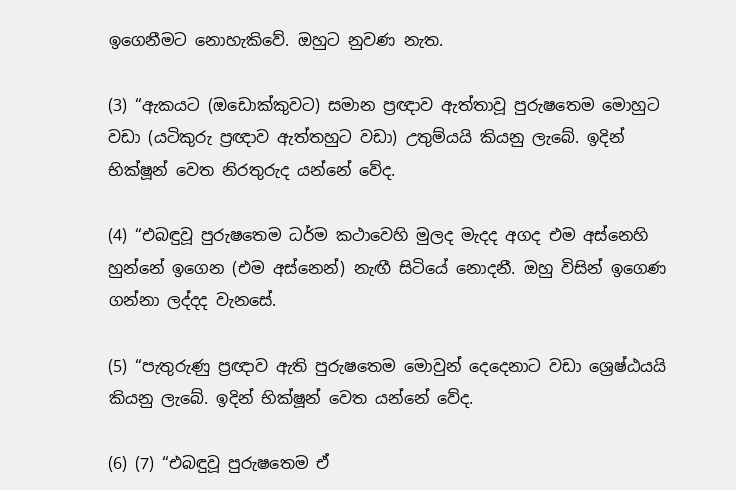ඉගෙනීමට නොහැකිවේ. ඔහුට නුවණ නැත.

(3) “ඇකයට (ඔඩොක්කුවට) සමාන ප්‍රඥාව ඇත්තාවූ පුරුෂතෙම මොහුට වඩා (යටිකුරු ප්‍රඥාව ඇත්තහුට වඩා) උතුම්යයි කියනු ලැබේ. ඉදින් භික්ෂූන් වෙත නිරතුරුද යන්නේ වේද.

(4) “එබඳුවූ පුරුෂතෙම ධර්ම කථාවෙහි මුලද මැදද අගද එම අස්නෙහි හුන්නේ ඉගෙන (එම අස්නෙන්) නැඟී සිටියේ නොදනී. ඔහු විසින් ඉගෙණ ගන්නා ලද්දද වැනසේ.

(5) “පැතුරුණු ප්‍රඥාව ඇති පුරුෂතෙම මොවුන් දෙදෙනාට වඩා ශ්‍රෙෂ්ඨයයි කියනු ලැබේ. ඉදින් භික්ෂූන් වෙත යන්නේ වේද.

(6) (7) “එබඳුවූ පුරුෂතෙම ඒ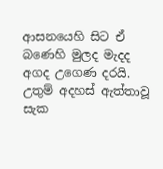ආසනයෙහි සිට ඒ බණෙහි මුලද මැදද අගද උගෙණ දරයි. උතුම් අදහස් ඇත්තාවූ සැක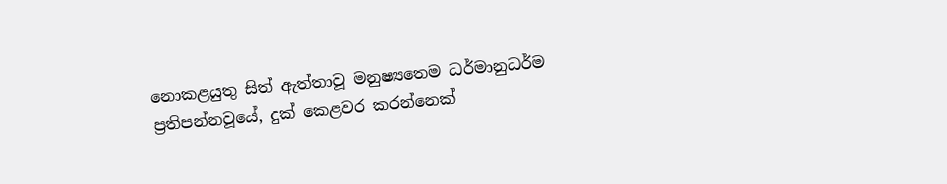නොකළයුතු සිත් ඇත්තාවූ මනුෂ්‍යතෙම ධර්මානුධර්ම ප්‍රතිපන්නවූයේ, දුක් කෙළවර කරන්නෙක්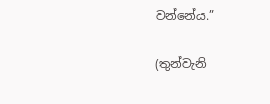වන්නේය.”

(තුන්වැනි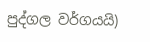පුද්ගල වර්ගයයි)